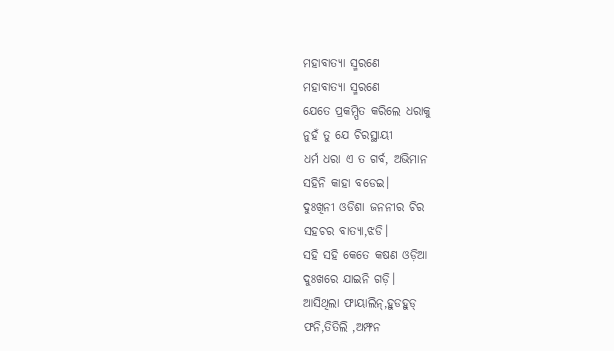ମହାବାତ୍ୟା ସ୍ମରଣେ
ମହାବାତ୍ୟା ସ୍ମରଣେ
ଯେତେ ପ୍ରକମ୍ପିତ କରିଲେ ଧରାକୁ
ନୁହଁ ତୁ ଯେ ଚିରସ୍ଥାୟୀ
ଧର୍ମ ଧରା ଏ ତ ଗର୍ବ, ଅଭିମାନ
ସହିନି କାହା ବଡେଇ।
ଦୁଃଖିନୀ ଓଡିଶା ଜନନୀର ଚିର
ସହଚର ବାତ୍ୟା,ଝଡି।
ସହି ସହି କେତେ କଷଣ ଓଡ଼ିଆ
ଦୁଃଖରେ ଯାଇନି ଗଡ଼ି।
ଆସିଥିଲା ଫାୟାଲିନ୍,ହୁଡହୁଡ୍
ଫନି,ତିତିଲି ,ଅମ୍ଫନ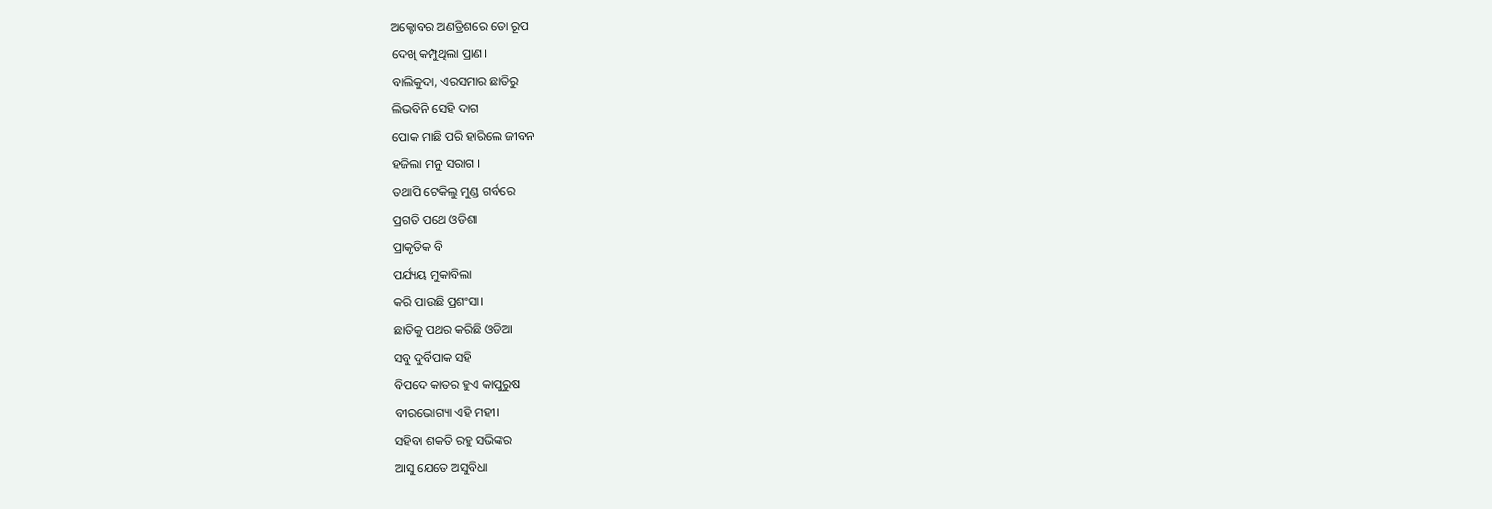ଅକ୍ଟୋବର ଅଣତ୍ରିଶରେ ତୋ ରୂପ
ଦେଖି କମ୍ପୁଥିଲା ପ୍ରାଣ।
ବାଲିକୁଦା, ଏରସମାର ଛାତିରୁ
ଲିଭବିନି ସେହି ଦାଗ
ପୋକ ମାଛି ପରି ହାରିଲେ ଜୀବନ
ହଜିଲା ମନୁ ସରାଗ ।
ତଥାପି ଟେକିଲୁ ମୁଣ୍ଡ ଗର୍ବରେ
ପ୍ରଗତି ପଥେ ଓଡିଶା
ପ୍ରାକୃତିକ ବି
ପର୍ଯ୍ୟୟ ମୁକାବିଲା
କରି ପାଉଛି ପ୍ରଶଂସା।
ଛାତିକୁ ପଥର କରିଛି ଓଡିଆ
ସବୁ ଦୁର୍ବିପାକ ସହି
ବିପଦେ କାତର ହୁଏ କାପୁରୁଷ
ବୀରଭୋଗ୍ୟା ଏହି ମହୀ।
ସହିବା ଶକତି ରହୁ ସଭିଙ୍କର
ଆସୁ ଯେତେ ଅସୁବିଧା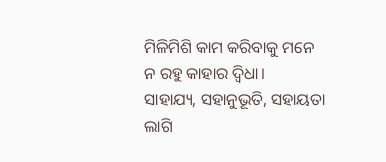ମିଳିମିଶି କାମ କରିବାକୁ ମନେ
ନ ରହୁ କାହାର ଦ୍ଵିଧା।
ସାହାଯ୍ୟ, ସହାନୁଭୂତି, ସହାୟତା
ଲାଗି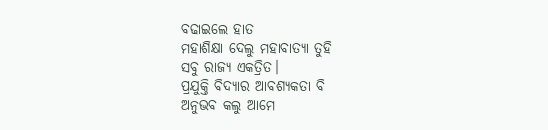ବଢାଇଲେ ହାତ
ମହାଶିକ୍ଷା ଦେଲୁ ମହାବାତ୍ୟା ତୁହି
ସବୁ ରାଜ୍ୟ ଏକତ୍ରିତ।
ପ୍ରଯୁକ୍ତି ବିଦ୍ୟାର ଆବଶ୍ୟକତା ବି
ଅନୁଭବ କଲୁ ଆମେ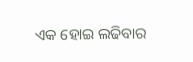ଏକ ହୋଇ ଲଢିବାର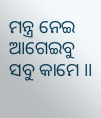ମନ୍ତ୍ର ନେଇ
ଆଗେଇବୁ ସବୁ କାମେ ।।